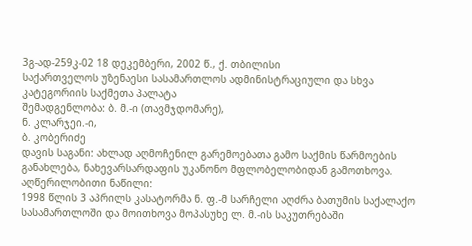3გ-ად-259კ-02 18 დეკემბერი, 2002 წ., ქ. თბილისი
საქართველოს უზენაესი სასამართლოს ადმინისტრაციული და სხვა კატეგორიის საქმეთა პალატა
შემადგენლობა: ბ. მ.-ი (თავმჯდომარე),
ნ. კლარჯეი.-ი,
ბ. კობერიძე
დავის საგანი: ახლად აღმოჩენილ გარემოებათა გამო საქმის წარმოების განახლება, ნახევარსარდაფის უკანონო მფლობელობიდან გამოთხოვა.
აღწერილობითი ნაწილი:
1998 წლის 3 აპრილს კასატორმა ნ. ფ.-მ სარჩელი აღძრა ბათუმის საქალაქო სასამართლოში და მოითხოვა მოპასუხე ლ. მ.-ის საკუთრებაში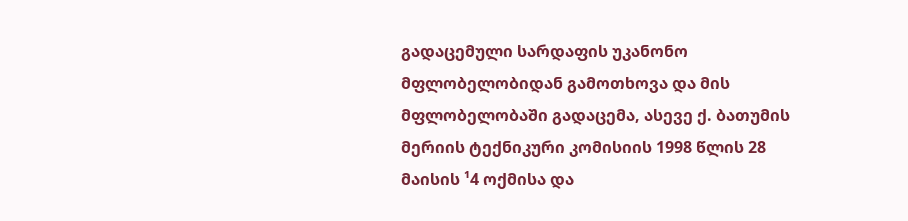გადაცემული სარდაფის უკანონო მფლობელობიდან გამოთხოვა და მის მფლობელობაში გადაცემა, ასევე ქ. ბათუმის მერიის ტექნიკური კომისიის 1998 წლის 28 მაისის ¹4 ოქმისა და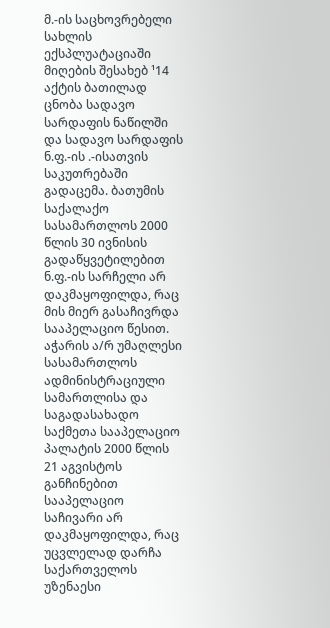მ.-ის საცხოვრებელი სახლის ექსპლუატაციაში მიღების შესახებ ¹14 აქტის ბათილად ცნობა სადავო სარდაფის ნაწილში და სადავო სარდაფის ნ.ფ.-ის .-ისათვის საკუთრებაში გადაცემა. ბათუმის საქალაქო სასამართლოს 2000 წლის 30 ივნისის გადაწყვეტილებით ნ.ფ.-ის სარჩელი არ დაკმაყოფილდა, რაც მის მიერ გასაჩივრდა სააპელაციო წესით. აჭარის ა/რ უმაღლესი სასამართლოს ადმინისტრაციული სამართლისა და საგადასახადო საქმეთა სააპელაციო პალატის 2000 წლის 21 აგვისტოს განჩინებით სააპელაციო საჩივარი არ დაკმაყოფილდა, რაც უცვლელად დარჩა საქართველოს უზენაესი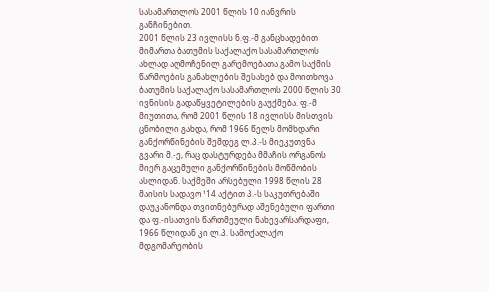სასამართლოს 2001 წლის 10 იანვრის განჩინებით.
2001 წლის 23 ივლისს ნ.ფ.-მ განცხადებით მიმართა ბათუმის საქალაქო სასამართლოს ახლად აღმოჩენილ გარემოებათა გამო საქმის წარმოების განახლების შესახებ და მოითხოვა ბათუმის საქალაქო სასამართლოს 2000 წლის 30 ივნისის გადაწყვეტილების გაუქმება. ფ.-მ მიუთითა, რომ 2001 წლის 18 ივლისს მისთვის ცნობილი გახდა, რომ 1966 წელს მომხდარი განქორწინების შემდეგ ლ.პ.-ს მიეკუთვნა გვარი მ.-ე, რაც დასტურდება მმაჩის ორგანოს მიერ გაცემული განქორწინების მოწმობის ასლიდან. საქმეში არსებული 1998 წლის 28 მაისის სადავო ¹14 აქტით პ.-ს საკუთრებაში დაუკანონდა თვითნებურად აშენებული ფართი და ფ.-ისათვის წართმეული ნახევარსარდაფი, 1966 წლიდან კი ლ.პ. სამოქალაქო მდგომარეობის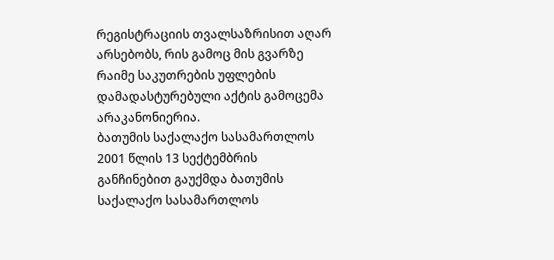რეგისტრაციის თვალსაზრისით აღარ არსებობს, რის გამოც მის გვარზე რაიმე საკუთრების უფლების დამადასტურებული აქტის გამოცემა არაკანონიერია.
ბათუმის საქალაქო სასამართლოს 2001 წლის 13 სექტემბრის განჩინებით გაუქმდა ბათუმის საქალაქო სასამართლოს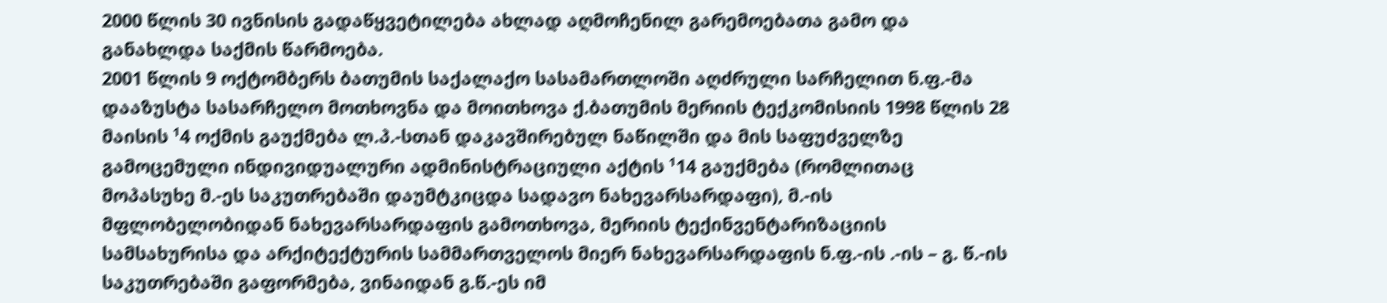2000 წლის 30 ივნისის გადაწყვეტილება ახლად აღმოჩენილ გარემოებათა გამო და განახლდა საქმის წარმოება.
2001 წლის 9 ოქტომბერს ბათუმის საქალაქო სასამართლოში აღძრული სარჩელით ნ.ფ.-მა დააზუსტა სასარჩელო მოთხოვნა და მოითხოვა ქ.ბათუმის მერიის ტექკომისიის 1998 წლის 28 მაისის ¹4 ოქმის გაუქმება ლ.პ.-სთან დაკავშირებულ ნაწილში და მის საფუძველზე გამოცემული ინდივიდუალური ადმინისტრაციული აქტის ¹14 გაუქმება (რომლითაც მოპასუხე მ.-ეს საკუთრებაში დაუმტკიცდა სადავო ნახევარსარდაფი), მ.-ის მფლობელობიდან ნახევარსარდაფის გამოთხოვა, მერიის ტექინვენტარიზაციის სამსახურისა და არქიტექტურის სამმართველოს მიერ ნახევარსარდაფის ნ.ფ.-ის .-ის – გ. წ.-ის საკუთრებაში გაფორმება, ვინაიდან გ.წ.-ეს იმ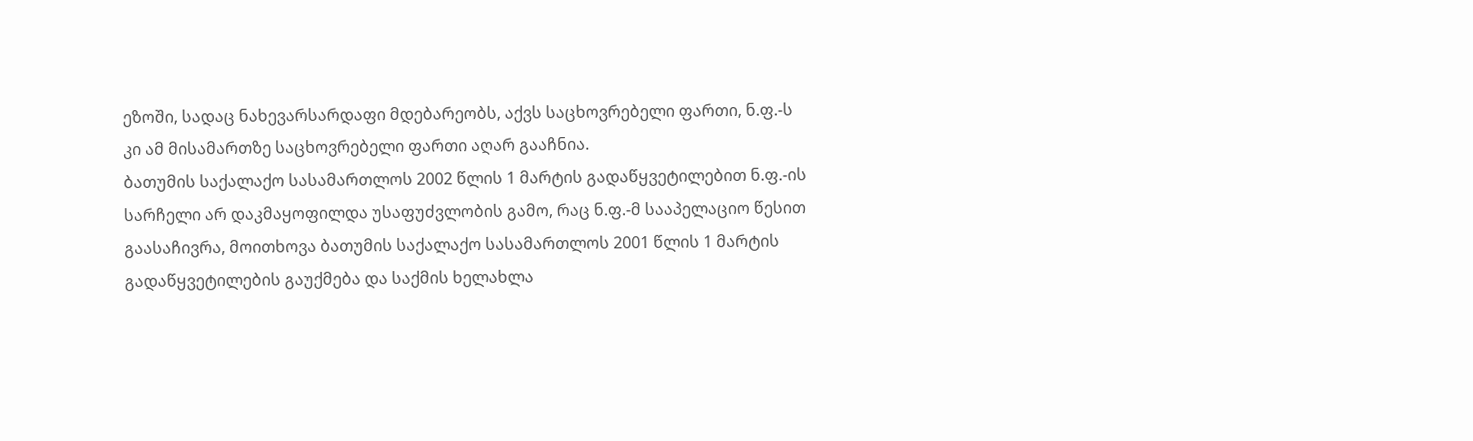ეზოში, სადაც ნახევარსარდაფი მდებარეობს, აქვს საცხოვრებელი ფართი, ნ.ფ.-ს კი ამ მისამართზე საცხოვრებელი ფართი აღარ გააჩნია.
ბათუმის საქალაქო სასამართლოს 2002 წლის 1 მარტის გადაწყვეტილებით ნ.ფ.-ის სარჩელი არ დაკმაყოფილდა უსაფუძვლობის გამო, რაც ნ.ფ.-მ სააპელაციო წესით გაასაჩივრა, მოითხოვა ბათუმის საქალაქო სასამართლოს 2001 წლის 1 მარტის გადაწყვეტილების გაუქმება და საქმის ხელახლა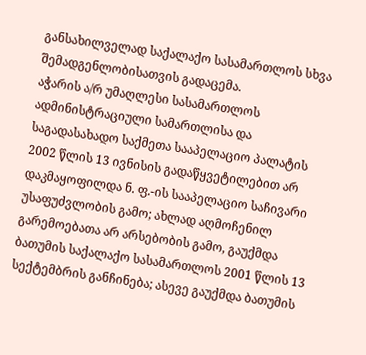განსახილველად საქალაქო სასამართლოს სხვა შემადგენლობისათვის გადაცემა.
აჭარის ა/რ უმაღლესი სასამართლოს ადმინისტრაციული სამართლისა და საგადასახადო საქმეთა სააპელაციო პალატის 2002 წლის 13 ივნისის გადაწყვეტილებით არ დაკმაყოფილდა ნ. ფ.-ის სააპელაციო საჩივარი უსაფუძვლობის გამო; ახლად აღმოჩენილ გარემოებათა არ არსებობის გამო, გაუქმდა ბათუმის საქალაქო სასამართლოს 2001 წლის 13 სექტემბრის განჩინება; ასევე გაუქმდა ბათუმის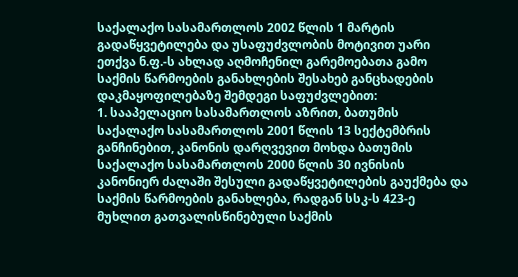საქალაქო სასამართლოს 2002 წლის 1 მარტის გადაწყვეტილება და უსაფუძვლობის მოტივით უარი ეთქვა ნ.ფ.-ს ახლად აღმოჩენილ გარემოებათა გამო საქმის წარმოების განახლების შესახებ განცხადების დაკმაყოფილებაზე შემდეგი საფუძვლებით:
1. სააპელაციო სასამართლოს აზრით, ბათუმის საქალაქო სასამართლოს 2001 წლის 13 სექტემბრის განჩინებით, კანონის დარღვევით მოხდა ბათუმის საქალაქო სასამართლოს 2000 წლის 30 ივნისის კანონიერ ძალაში შესული გადაწყვეტილების გაუქმება და საქმის წარმოების განახლება, რადგან სსკ-ს 423-ე მუხლით გათვალისწინებული საქმის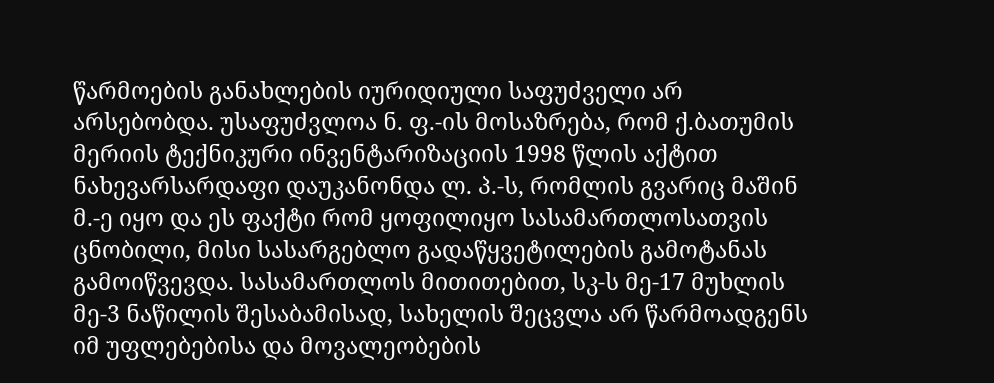წარმოების განახლების იურიდიული საფუძველი არ არსებობდა. უსაფუძვლოა ნ. ფ.-ის მოსაზრება, რომ ქ.ბათუმის მერიის ტექნიკური ინვენტარიზაციის 1998 წლის აქტით ნახევარსარდაფი დაუკანონდა ლ. პ.-ს, რომლის გვარიც მაშინ მ.-ე იყო და ეს ფაქტი რომ ყოფილიყო სასამართლოსათვის ცნობილი, მისი სასარგებლო გადაწყვეტილების გამოტანას გამოიწვევდა. სასამართლოს მითითებით, სკ-ს მე-17 მუხლის მე-3 ნაწილის შესაბამისად, სახელის შეცვლა არ წარმოადგენს იმ უფლებებისა და მოვალეობების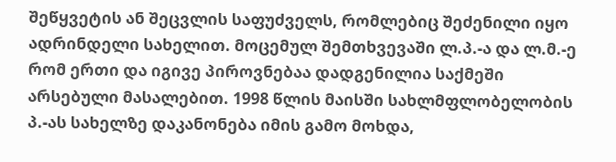შეწყვეტის ან შეცვლის საფუძველს, რომლებიც შეძენილი იყო ადრინდელი სახელით. მოცემულ შემთხვევაში ლ.პ.-ა და ლ.მ.-ე რომ ერთი და იგივე პიროვნებაა დადგენილია საქმეში არსებული მასალებით. 1998 წლის მაისში სახლმფლობელობის პ.-ას სახელზე დაკანონება იმის გამო მოხდა,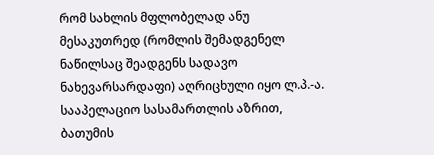რომ სახლის მფლობელად ანუ მესაკუთრედ (რომლის შემადგენელ ნაწილსაც შეადგენს სადავო ნახევარსარდაფი) აღრიცხული იყო ლ.პ.-ა. სააპელაციო სასამართლის აზრით, ბათუმის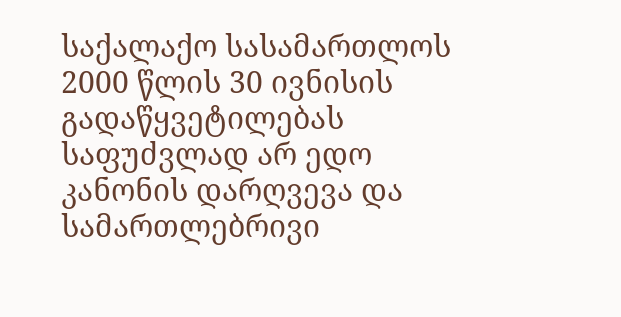საქალაქო სასამართლოს 2000 წლის 30 ივნისის გადაწყვეტილებას საფუძვლად არ ედო კანონის დარღვევა და სამართლებრივი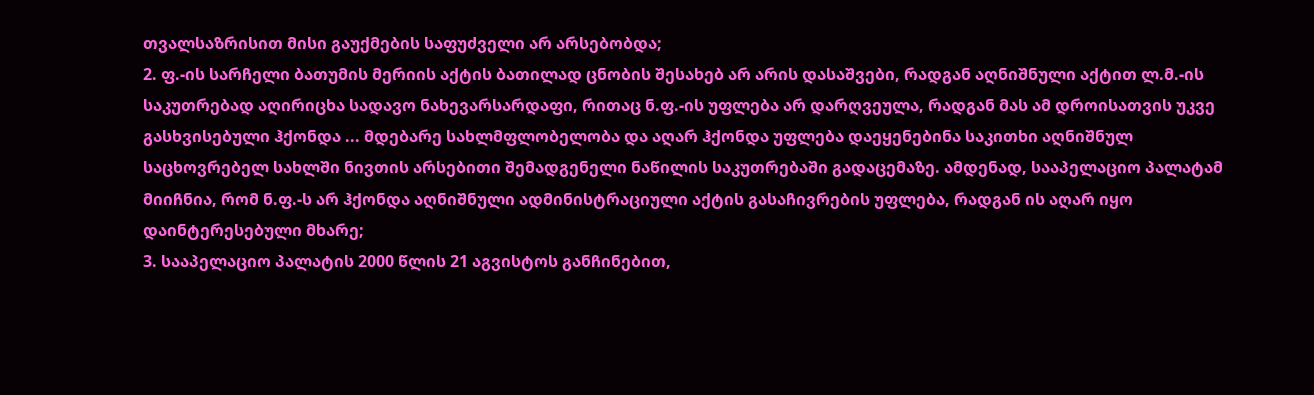თვალსაზრისით მისი გაუქმების საფუძველი არ არსებობდა;
2. ფ.-ის სარჩელი ბათუმის მერიის აქტის ბათილად ცნობის შესახებ არ არის დასაშვები, რადგან აღნიშნული აქტით ლ.მ.-ის საკუთრებად აღირიცხა სადავო ნახევარსარდაფი, რითაც ნ.ფ.-ის უფლება არ დარღვეულა, რადგან მას ამ დროისათვის უკვე გასხვისებული ჰქონდა ... მდებარე სახლმფლობელობა და აღარ ჰქონდა უფლება დაეყენებინა საკითხი აღნიშნულ საცხოვრებელ სახლში ნივთის არსებითი შემადგენელი ნაწილის საკუთრებაში გადაცემაზე. ამდენად, სააპელაციო პალატამ მიიჩნია, რომ ნ.ფ.-ს არ ჰქონდა აღნიშნული ადმინისტრაციული აქტის გასაჩივრების უფლება, რადგან ის აღარ იყო დაინტერესებული მხარე;
3. სააპელაციო პალატის 2000 წლის 21 აგვისტოს განჩინებით,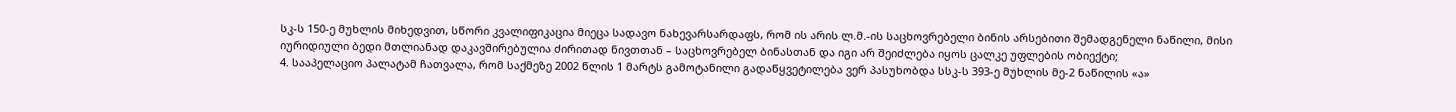სკ-ს 150-ე მუხლის მიხედვით, სწორი კვალიფიკაცია მიეცა სადავო ნახევარსარდაფს, რომ ის არის ლ.მ.-ის საცხოვრებელი ბინის არსებითი შემადგენელი ნაწილი, მისი იურიდიული ბედი მთლიანად დაკავშირებულია ძირითად ნივთთან – საცხოვრებელ ბინასთან და იგი არ შეიძლება იყოს ცალკე უფლების ობიექტი;
4. სააპელაციო პალატამ ჩათვალა, რომ საქმეზე 2002 წლის 1 მარტს გამოტანილი გადაწყვეტილება ვერ პასუხობდა სსკ-ს 393-ე მუხლის მე-2 ნაწილის «ა»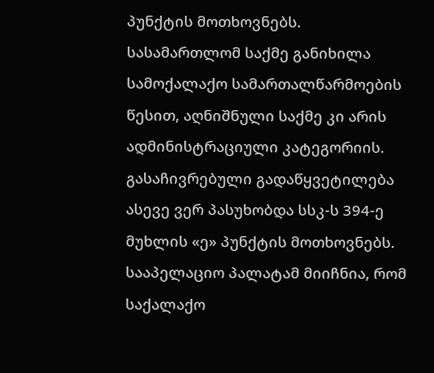პუნქტის მოთხოვნებს. სასამართლომ საქმე განიხილა სამოქალაქო სამართალწარმოების წესით, აღნიშნული საქმე კი არის ადმინისტრაციული კატეგორიის. გასაჩივრებული გადაწყვეტილება ასევე ვერ პასუხობდა სსკ-ს 394-ე მუხლის «ე» პუნქტის მოთხოვნებს. სააპელაციო პალატამ მიიჩნია, რომ საქალაქო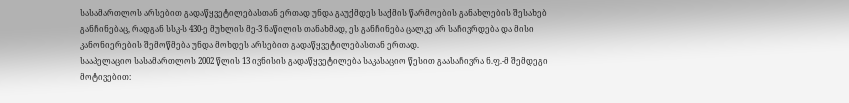სასამართლოს არსებით გადაწყვეტილებასთან ერთად უნდა გაუქმდეს საქმის წარმოების განახლების შესახებ განჩინებაც, რადგან სსკ-ს 430-ე მუხლის მე-3 ნაწილის თანახმად, ეს განჩინება ცალკე არ საჩივრდება და მისი კანონიერების შემოწმება უნდა მოხდეს არსებით გადაწყვეტილებასთან ერთად.
სააპელაციო სასამართლოს 2002 წლის 13 ივნისის გადაწყვეტილება საკასაციო წესით გაასაჩივრა ნ.ფ.-მ შემდეგი მოტივებით: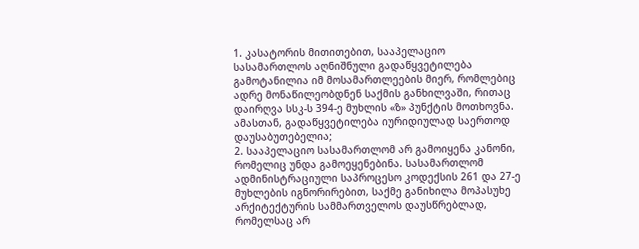1. კასატორის მითითებით, სააპელაციო სასამართლოს აღნიშნული გადაწყვეტილება გამოტანილია იმ მოსამართლეების მიერ, რომლებიც ადრე მონაწილეობდნენ საქმის განხილვაში, რითაც დაირღვა სსკ-ს 394-ე მუხლის «ზ» პუნქტის მოთხოვნა. ამასთან, გადაწყვეტილება იურიდიულად საერთოდ დაუსაბუთებელია;
2. სააპელაციო სასამართლომ არ გამოიყენა კანონი, რომელიც უნდა გამოეყენებინა. სასამართლომ ადმინისტრაციული საპროცესო კოდექსის 261 და 27-ე მუხლების იგნორირებით, საქმე განიხილა მოპასუხე არქიტექტურის სამმართველოს დაუსწრებლად, რომელსაც არ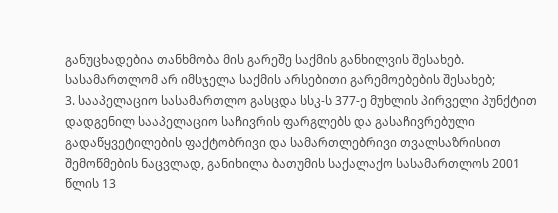განუცხადებია თანხმობა მის გარეშე საქმის განხილვის შესახებ. სასამართლომ არ იმსჯელა საქმის არსებითი გარემოებების შესახებ;
3. სააპელაციო სასამართლო გასცდა სსკ-ს 377-ე მუხლის პირველი პუნქტით დადგენილ სააპელაციო საჩივრის ფარგლებს და გასაჩივრებული გადაწყვეტილების ფაქტობრივი და სამართლებრივი თვალსაზრისით შემოწმების ნაცვლად, განიხილა ბათუმის საქალაქო სასამართლოს 2001 წლის 13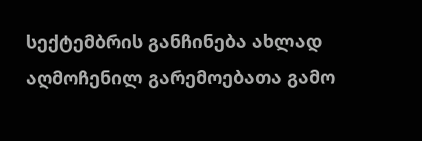სექტემბრის განჩინება ახლად აღმოჩენილ გარემოებათა გამო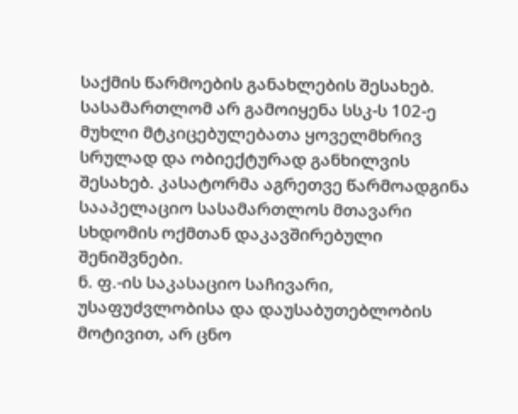საქმის წარმოების განახლების შესახებ. სასამართლომ არ გამოიყენა სსკ-ს 102-ე მუხლი მტკიცებულებათა ყოველმხრივ სრულად და ობიექტურად განხილვის შესახებ. კასატორმა აგრეთვე წარმოადგინა სააპელაციო სასამართლოს მთავარი სხდომის ოქმთან დაკავშირებული შენიშვნები.
ნ. ფ.-ის საკასაციო საჩივარი, უსაფუძვლობისა და დაუსაბუთებლობის მოტივით, არ ცნო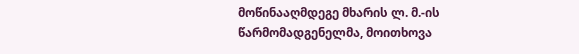მოწინააღმდეგე მხარის ლ. მ.-ის წარმომადგენელმა, მოითხოვა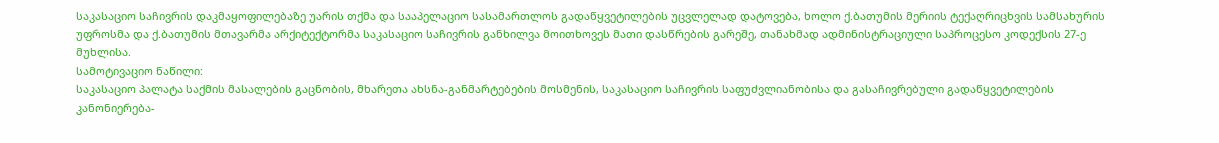საკასაციო საჩივრის დაკმაყოფილებაზე უარის თქმა და სააპელაციო სასამართლოს გადაწყვეტილების უცვლელად დატოვება, ხოლო ქ.ბათუმის მერიის ტექაღრიცხვის სამსახურის უფროსმა და ქ.ბათუმის მთავარმა არქიტექტორმა საკასაციო საჩივრის განხილვა მოითხოვეს მათი დასწრების გარეშე, თანახმად ადმინისტრაციული საპროცესო კოდექსის 27-ე მუხლისა.
სამოტივაციო ნაწილი:
საკასაციო პალატა საქმის მასალების გაცნობის, მხარეთა ახსნა-განმარტებების მოსმენის, საკასაციო საჩივრის საფუძვლიანობისა და გასაჩივრებული გადაწყვეტილების კანონიერება-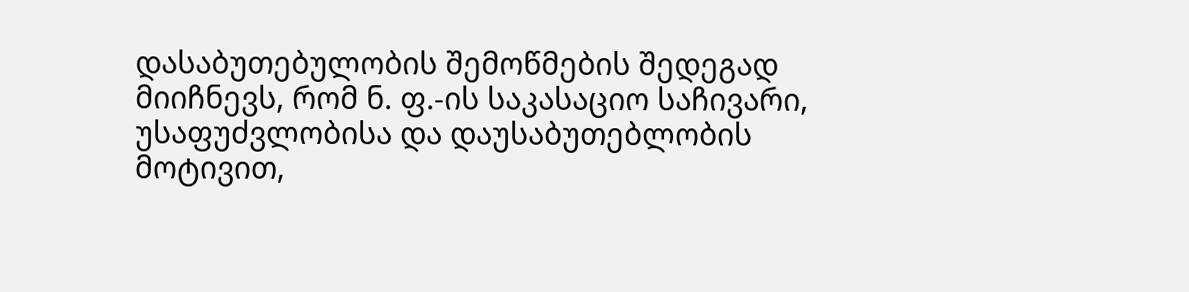დასაბუთებულობის შემოწმების შედეგად მიიჩნევს, რომ ნ. ფ.-ის საკასაციო საჩივარი, უსაფუძვლობისა და დაუსაბუთებლობის მოტივით,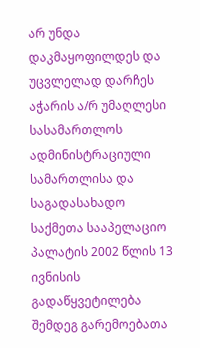არ უნდა დაკმაყოფილდეს და უცვლელად დარჩეს აჭარის ა/რ უმაღლესი სასამართლოს ადმინისტრაციული სამართლისა და საგადასახადო საქმეთა სააპელაციო პალატის 2002 წლის 13 ივნისის გადაწყვეტილება შემდეგ გარემოებათა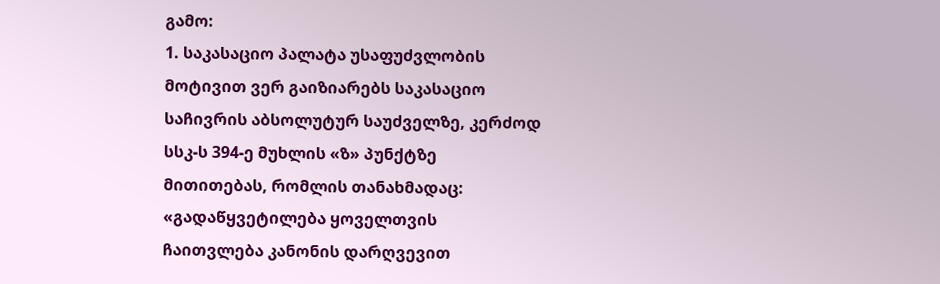გამო:
1. საკასაციო პალატა უსაფუძვლობის მოტივით ვერ გაიზიარებს საკასაციო საჩივრის აბსოლუტურ საუძველზე, კერძოდ სსკ-ს 394-ე მუხლის «ზ» პუნქტზე მითითებას, რომლის თანახმადაც: «გადაწყვეტილება ყოველთვის ჩაითვლება კანონის დარღვევით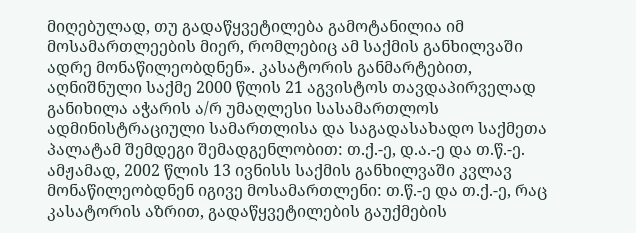მიღებულად, თუ გადაწყვეტილება გამოტანილია იმ მოსამართლეების მიერ, რომლებიც ამ საქმის განხილვაში ადრე მონაწილეობდნენ». კასატორის განმარტებით, აღნიშნული საქმე 2000 წლის 21 აგვისტოს თავდაპირველად განიხილა აჭარის ა/რ უმაღლესი სასამართლოს ადმინისტრაციული სამართლისა და საგადასახადო საქმეთა პალატამ შემდეგი შემადგენლობით: თ.ქ.-ე, დ.ა.-ე და თ.წ.-ე. ამჟამად, 2002 წლის 13 ივნისს საქმის განხილვაში კვლავ მონაწილეობდნენ იგივე მოსამართლენი: თ.წ.-ე და თ.ქ.-ე, რაც კასატორის აზრით, გადაწყვეტილების გაუქმების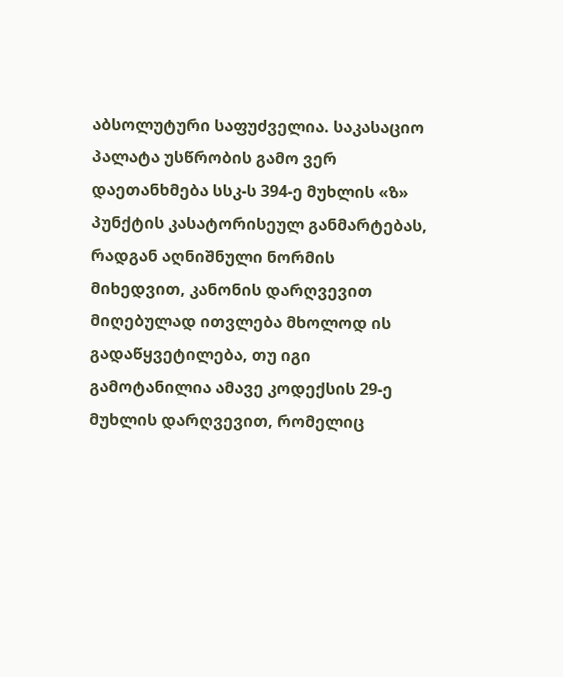აბსოლუტური საფუძველია. საკასაციო პალატა უსწრობის გამო ვერ დაეთანხმება სსკ-ს 394-ე მუხლის «ზ» პუნქტის კასატორისეულ განმარტებას, რადგან აღნიშნული ნორმის მიხედვით, კანონის დარღვევით მიღებულად ითვლება მხოლოდ ის გადაწყვეტილება, თუ იგი გამოტანილია ამავე კოდექსის 29-ე მუხლის დარღვევით, რომელიც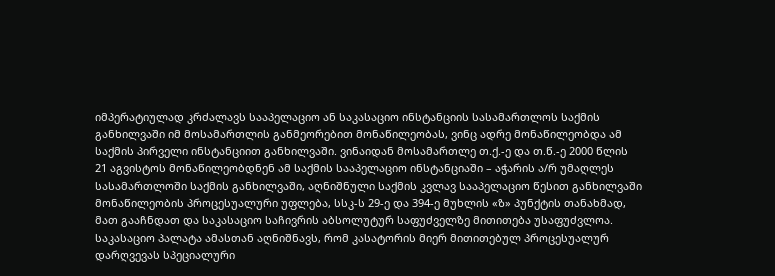იმპერატიულად კრძალავს სააპელაციო ან საკასაციო ინსტანციის სასამართლოს საქმის განხილვაში იმ მოსამართლის განმეორებით მონაწილეობას, ვინც ადრე მონაწილეობდა ამ საქმის პირველი ინსტანციით განხილვაში. ვინაიდან მოსამართლე თ.ქ.-ე და თ.წ.-ე 2000 წლის 21 აგვისტოს მონაწილეობდნენ ამ საქმის სააპელაციო ინსტანციაში – აჭარის ა/რ უმაღლეს სასამართლოში საქმის განხილვაში, აღნიშნული საქმის კვლავ სააპელაციო წესით განხილვაში მონაწილეობის პროცესუალური უფლება, სსკ-ს 29-ე და 394-ე მუხლის «ზ» პუნქტის თანახმად, მათ გააჩნდათ და საკასაციო საჩივრის აბსოლუტურ საფუძველზე მითითება უსაფუძვლოა.
საკასაციო პალატა ამასთან აღნიშნავს, რომ კასატორის მიერ მითითებულ პროცესუალურ დარღვევას სპეციალური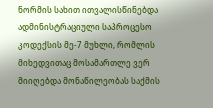ნორმის სახით ითვალისწინებდა ადმინისტრაციული საპროცესო კოდექსის მე-7 მუხლი, რომლის მიხედვითაც მოსამართლე ვერ მიიღებდა მონაწილეობას საქმის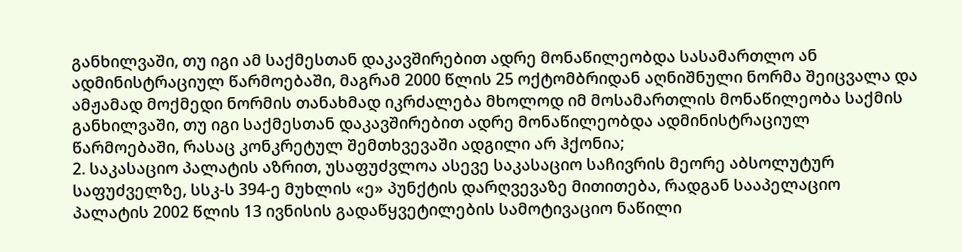განხილვაში, თუ იგი ამ საქმესთან დაკავშირებით ადრე მონაწილეობდა სასამართლო ან ადმინისტრაციულ წარმოებაში, მაგრამ 2000 წლის 25 ოქტომბრიდან აღნიშნული ნორმა შეიცვალა და ამჟამად მოქმედი ნორმის თანახმად იკრძალება მხოლოდ იმ მოსამართლის მონაწილეობა საქმის განხილვაში, თუ იგი საქმესთან დაკავშირებით ადრე მონაწილეობდა ადმინისტრაციულ წარმოებაში, რასაც კონკრეტულ შემთხვევაში ადგილი არ ჰქონია;
2. საკასაციო პალატის აზრით, უსაფუძვლოა ასევე საკასაციო საჩივრის მეორე აბსოლუტურ საფუძველზე, სსკ-ს 394-ე მუხლის «ე» პუნქტის დარღვევაზე მითითება, რადგან სააპელაციო პალატის 2002 წლის 13 ივნისის გადაწყვეტილების სამოტივაციო ნაწილი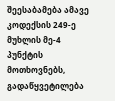შეესაბამება ამავე კოდექსის 249-ე მუხლის მე-4 პუნქტის მოთხოვნებს, გადაწყვეტილება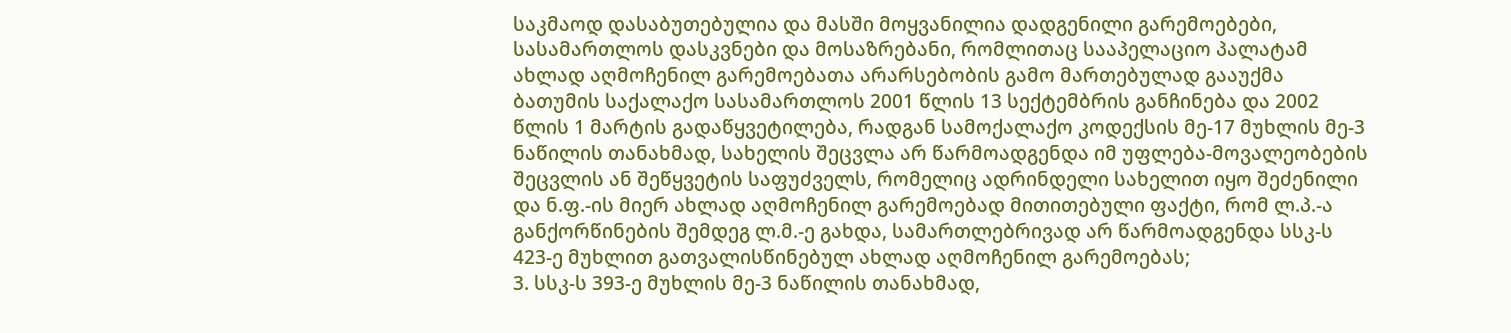საკმაოდ დასაბუთებულია და მასში მოყვანილია დადგენილი გარემოებები, სასამართლოს დასკვნები და მოსაზრებანი, რომლითაც სააპელაციო პალატამ ახლად აღმოჩენილ გარემოებათა არარსებობის გამო მართებულად გააუქმა ბათუმის საქალაქო სასამართლოს 2001 წლის 13 სექტემბრის განჩინება და 2002 წლის 1 მარტის გადაწყვეტილება, რადგან სამოქალაქო კოდექსის მე-17 მუხლის მე-3 ნაწილის თანახმად, სახელის შეცვლა არ წარმოადგენდა იმ უფლება-მოვალეობების შეცვლის ან შეწყვეტის საფუძველს, რომელიც ადრინდელი სახელით იყო შეძენილი და ნ.ფ.-ის მიერ ახლად აღმოჩენილ გარემოებად მითითებული ფაქტი, რომ ლ.პ.-ა განქორწინების შემდეგ ლ.მ.-ე გახდა, სამართლებრივად არ წარმოადგენდა სსკ-ს 423-ე მუხლით გათვალისწინებულ ახლად აღმოჩენილ გარემოებას;
3. სსკ-ს 393-ე მუხლის მე-3 ნაწილის თანახმად,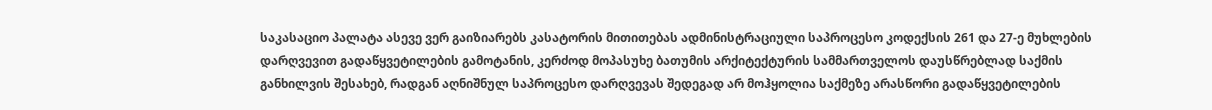საკასაციო პალატა ასევე ვერ გაიზიარებს კასატორის მითითებას ადმინისტრაციული საპროცესო კოდექსის 261 და 27-ე მუხლების დარღვევით გადაწყვეტილების გამოტანის, კერძოდ მოპასუხე ბათუმის არქიტექტურის სამმართველოს დაუსწრებლად საქმის განხილვის შესახებ, რადგან აღნიშნულ საპროცესო დარღვევას შედეგად არ მოჰყოლია საქმეზე არასწორი გადაწყვეტილების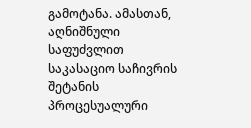გამოტანა. ამასთან, აღნიშნული საფუძვლით საკასაციო საჩივრის შეტანის პროცესუალური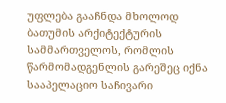უფლება გააჩნდა მხოლოდ ბათუმის არქიტექტურის სამმართველოს, რომლის წარმომადგენლის გარეშეც იქნა სააპელაციო საჩივარი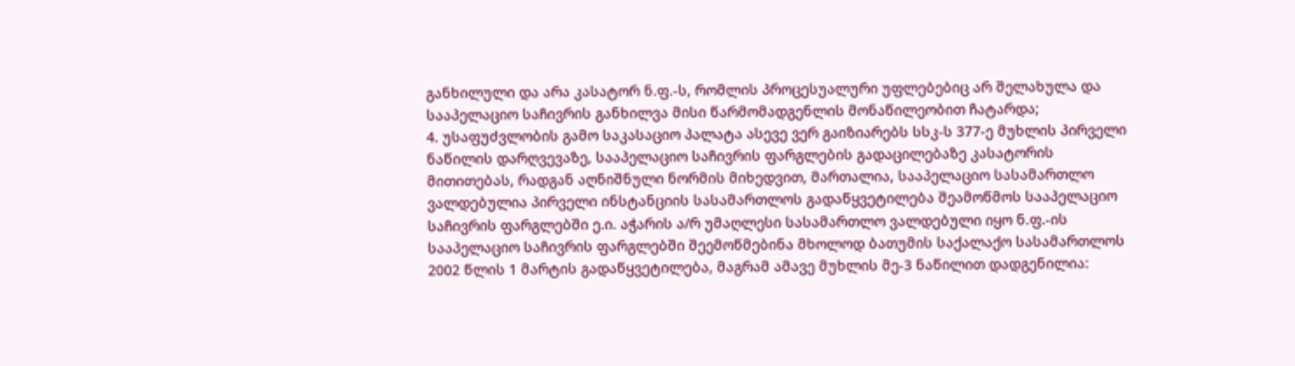განხილული და არა კასატორ ნ.ფ.-ს, რომლის პროცესუალური უფლებებიც არ შელახულა და სააპელაციო საჩივრის განხილვა მისი წარმომადგენლის მონაწილეობით ჩატარდა;
4. უსაფუძვლობის გამო საკასაციო პალატა ასევე ვერ გაიზიარებს სსკ-ს 377-ე მუხლის პირველი ნაწილის დარღვევაზე, სააპელაციო საჩივრის ფარგლების გადაცილებაზე კასატორის მითითებას, რადგან აღნიშნული ნორმის მიხედვით, მართალია, სააპელაციო სასამართლო ვალდებულია პირველი ინსტანციის სასამართლოს გადაწყვეტილება შეამოწმოს სააპელაციო საჩივრის ფარგლებში ე.ი. აჭარის ა/რ უმაღლესი სასამართლო ვალდებული იყო ნ.ფ.-ის სააპელაციო საჩივრის ფარგლებში შეემოწმებინა მხოლოდ ბათუმის საქალაქო სასამართლოს 2002 წლის 1 მარტის გადაწყვეტილება, მაგრამ ამავე მუხლის მე-3 ნაწილით დადგენილია: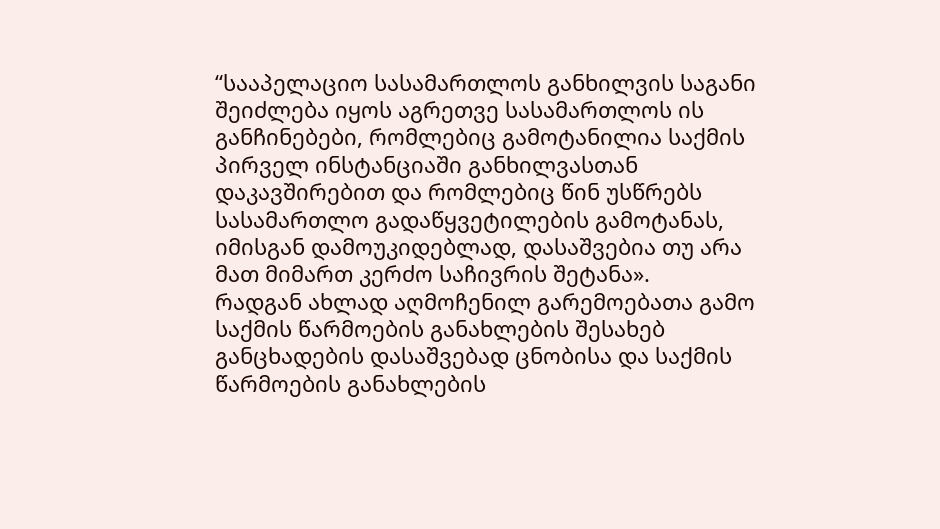“სააპელაციო სასამართლოს განხილვის საგანი შეიძლება იყოს აგრეთვე სასამართლოს ის განჩინებები, რომლებიც გამოტანილია საქმის პირველ ინსტანციაში განხილვასთან დაკავშირებით და რომლებიც წინ უსწრებს სასამართლო გადაწყვეტილების გამოტანას, იმისგან დამოუკიდებლად, დასაშვებია თუ არა მათ მიმართ კერძო საჩივრის შეტანა».
რადგან ახლად აღმოჩენილ გარემოებათა გამო საქმის წარმოების განახლების შესახებ განცხადების დასაშვებად ცნობისა და საქმის წარმოების განახლების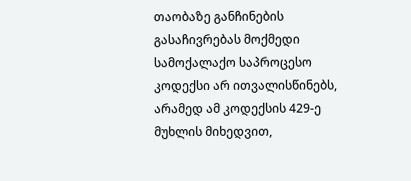თაობაზე განჩინების გასაჩივრებას მოქმედი სამოქალაქო საპროცესო კოდექსი არ ითვალისწინებს, არამედ ამ კოდექსის 429-ე მუხლის მიხედვით,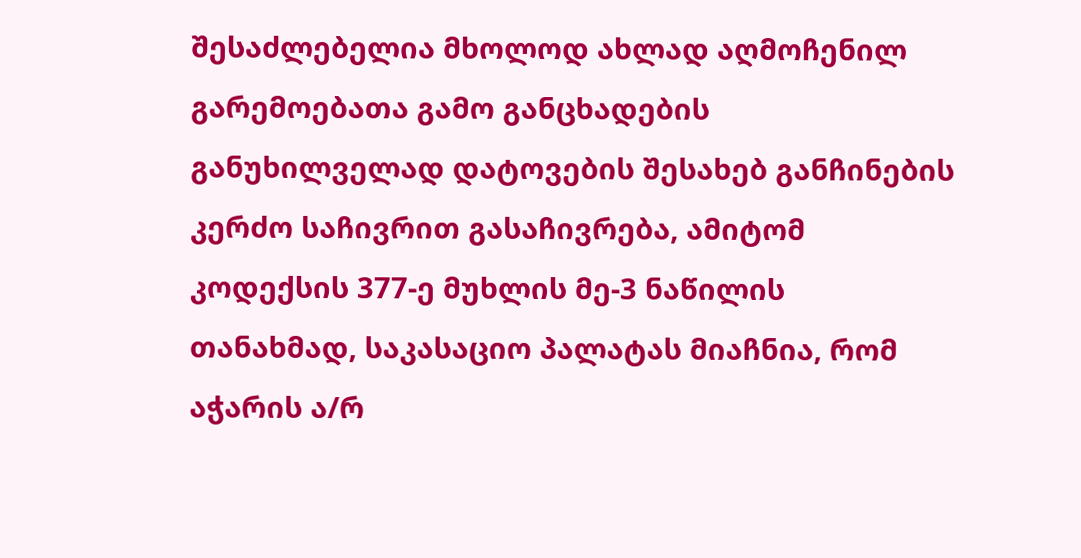შესაძლებელია მხოლოდ ახლად აღმოჩენილ გარემოებათა გამო განცხადების განუხილველად დატოვების შესახებ განჩინების კერძო საჩივრით გასაჩივრება, ამიტომ კოდექსის 377-ე მუხლის მე-3 ნაწილის თანახმად, საკასაციო პალატას მიაჩნია, რომ აჭარის ა/რ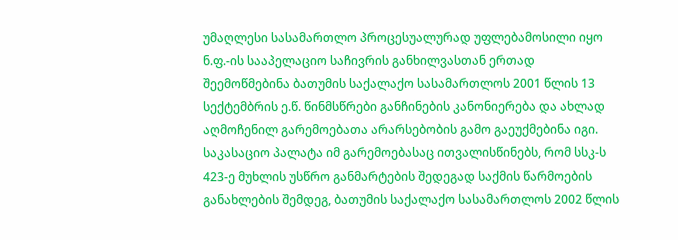უმაღლესი სასამართლო პროცესუალურად უფლებამოსილი იყო ნ.ფ.-ის სააპელაციო საჩივრის განხილვასთან ერთად შეემოწმებინა ბათუმის საქალაქო სასამართლოს 2001 წლის 13 სექტემბრის ე.წ. წინმსწრები განჩინების კანონიერება და ახლად აღმოჩენილ გარემოებათა არარსებობის გამო გაეუქმებინა იგი. საკასაციო პალატა იმ გარემოებასაც ითვალისწინებს, რომ სსკ-ს 423-ე მუხლის უსწრო განმარტების შედეგად საქმის წარმოების განახლების შემდეგ, ბათუმის საქალაქო სასამართლოს 2002 წლის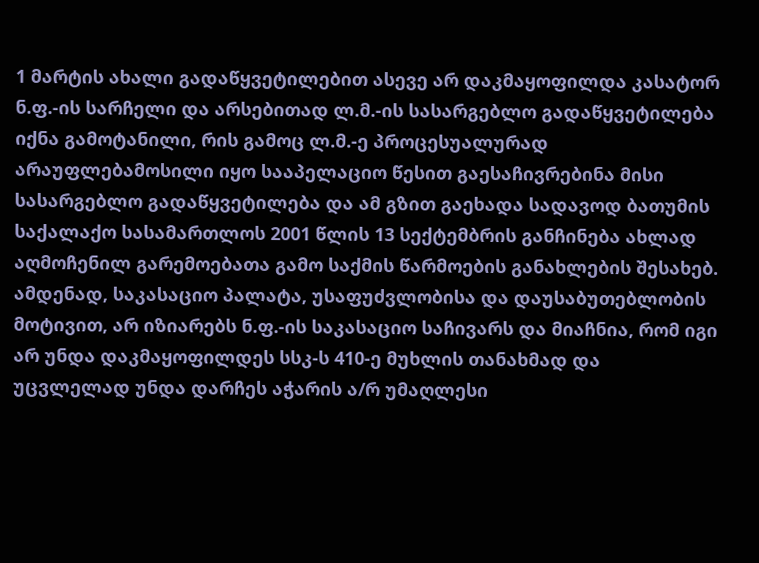1 მარტის ახალი გადაწყვეტილებით ასევე არ დაკმაყოფილდა კასატორ ნ.ფ.-ის სარჩელი და არსებითად ლ.მ.-ის სასარგებლო გადაწყვეტილება იქნა გამოტანილი, რის გამოც ლ.მ.-ე პროცესუალურად არაუფლებამოსილი იყო სააპელაციო წესით გაესაჩივრებინა მისი სასარგებლო გადაწყვეტილება და ამ გზით გაეხადა სადავოდ ბათუმის საქალაქო სასამართლოს 2001 წლის 13 სექტემბრის განჩინება ახლად აღმოჩენილ გარემოებათა გამო საქმის წარმოების განახლების შესახებ.
ამდენად, საკასაციო პალატა, უსაფუძვლობისა და დაუსაბუთებლობის მოტივით, არ იზიარებს ნ.ფ.-ის საკასაციო საჩივარს და მიაჩნია, რომ იგი არ უნდა დაკმაყოფილდეს სსკ-ს 410-ე მუხლის თანახმად და უცვლელად უნდა დარჩეს აჭარის ა/რ უმაღლესი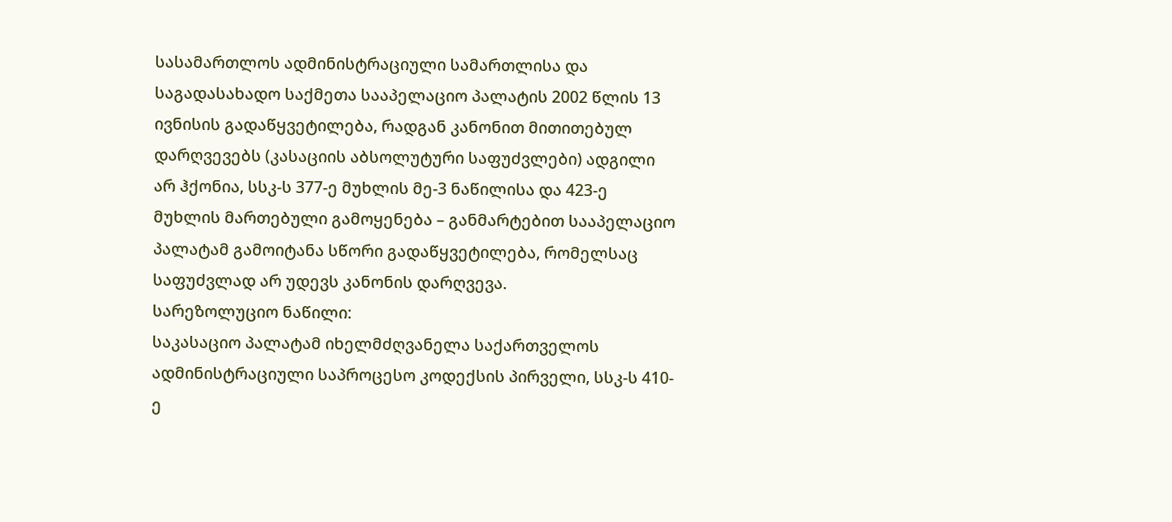სასამართლოს ადმინისტრაციული სამართლისა და საგადასახადო საქმეთა სააპელაციო პალატის 2002 წლის 13 ივნისის გადაწყვეტილება, რადგან კანონით მითითებულ დარღვევებს (კასაციის აბსოლუტური საფუძვლები) ადგილი არ ჰქონია, სსკ-ს 377-ე მუხლის მე-3 ნაწილისა და 423-ე მუხლის მართებული გამოყენება – განმარტებით სააპელაციო პალატამ გამოიტანა სწორი გადაწყვეტილება, რომელსაც საფუძვლად არ უდევს კანონის დარღვევა.
სარეზოლუციო ნაწილი:
საკასაციო პალატამ იხელმძღვანელა საქართველოს ადმინისტრაციული საპროცესო კოდექსის პირველი, სსკ-ს 410-ე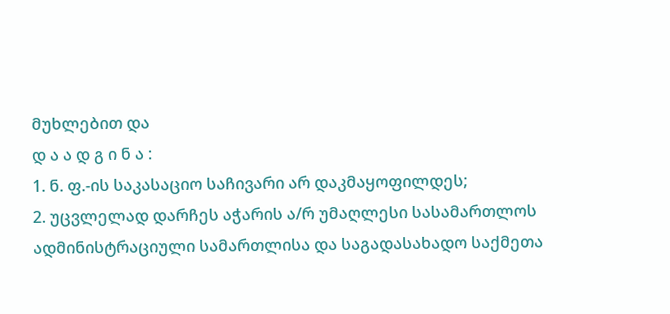მუხლებით და
დ ა ა დ გ ი ნ ა :
1. ნ. ფ.-ის საკასაციო საჩივარი არ დაკმაყოფილდეს;
2. უცვლელად დარჩეს აჭარის ა/რ უმაღლესი სასამართლოს ადმინისტრაციული სამართლისა და საგადასახადო საქმეთა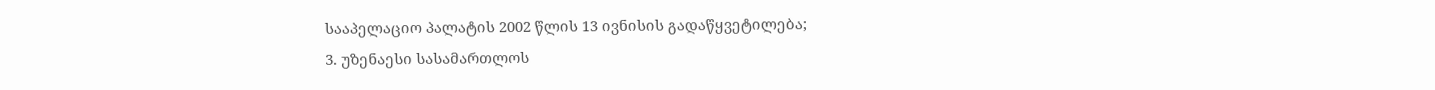სააპელაციო პალატის 2002 წლის 13 ივნისის გადაწყვეტილება;
3. უზენაესი სასამართლოს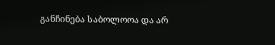განჩინება საბოლოოა და არ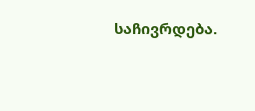საჩივრდება.